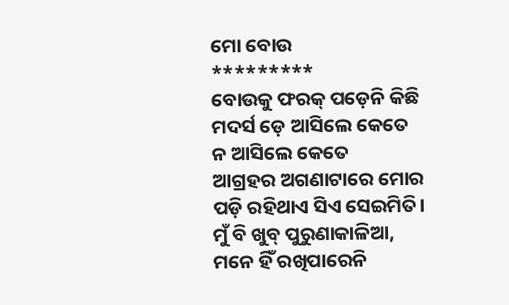ମୋ ବୋଉ
*********
ବୋଉକୁ ଫରକ୍ ପଡ଼େନି କିଛି
ମଦର୍ସ ଡ଼େ ଆସିଲେ କେତେ
ନ ଆସିଲେ କେତେ
ଆଗ୍ରହର ଅଗଣାଟାରେ ମୋର
ପଡ଼ି ରହିଥାଏ ସିଏ ସେଇମିତି।
ମୁଁ ବି ଖୁବ୍ ପୁରୁଣାକାଳିଆ,
ମନେ ହିଁ ରଖିପାରେନି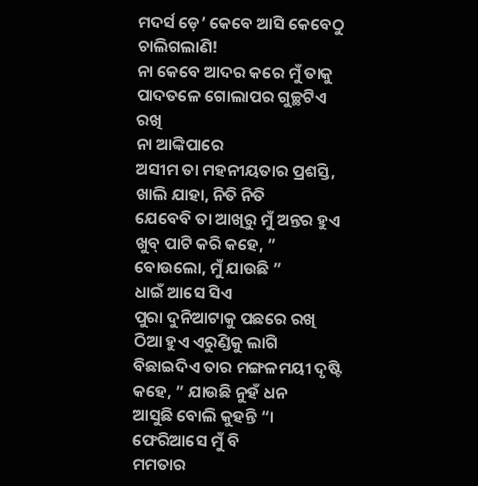ମଦର୍ସ ଡ଼େ’ କେବେ ଆସି କେବେଠୁ ଚାଲିଗଲାଣି!
ନା କେବେ ଆଦର କରେ ମୁଁ ତାକୁ
ପାଦତଳେ ଗୋଲାପର ଗୁଚ୍ଛଟିଏ ରଖି
ନା ଆଙ୍କିପାରେ
ଅସୀମ ତା ମହନୀୟତାର ପ୍ରଶସ୍ତି,
ଖାଲି ଯାହା, ନିତି ନିତି
ଯେବେବି ତା ଆଖିରୁ ମୁଁ ଅନ୍ତର ହୁଏ
ଖୁବ୍ ପାଟି କରି କହେ, ” ବୋଉଲୋ, ମୁଁ ଯାଉଛି ”
ଧାଇଁ ଆସେ ସିଏ
ପୁରା ଦୁନିଆଟାକୁ ପଛରେ ରଖି
ଠିଆ ହୁଏ ଏରୁଣ୍ଡିକୁ ଲାଗି
ବିଛାଇଦିଏ ତାର ମଙ୍ଗଳମୟୀ ଦୃଷ୍ଟି
କହେ, ” ଯାଉଛି ନୁହଁ ଧନ
ଆସୁଛି ବୋଲି କୁହନ୍ତି “।
ଫେରିଆସେ ମୁଁ ବି
ମମତାର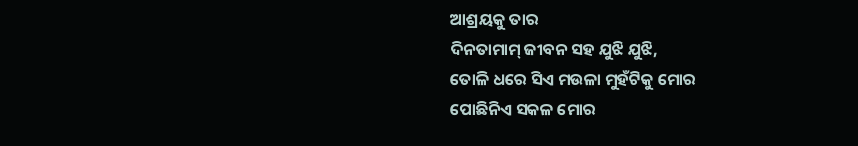ଆଶ୍ରୟକୁ ତାର
ଦିନତାମାମ୍ ଜୀବନ ସହ ଯୁଝି ଯୁଝି,
ତୋଳି ଧରେ ସିଏ ମଉଳା ମୁହଁଟିକୁ ମୋର
ପୋଛିନିଏ ସକଳ ମୋର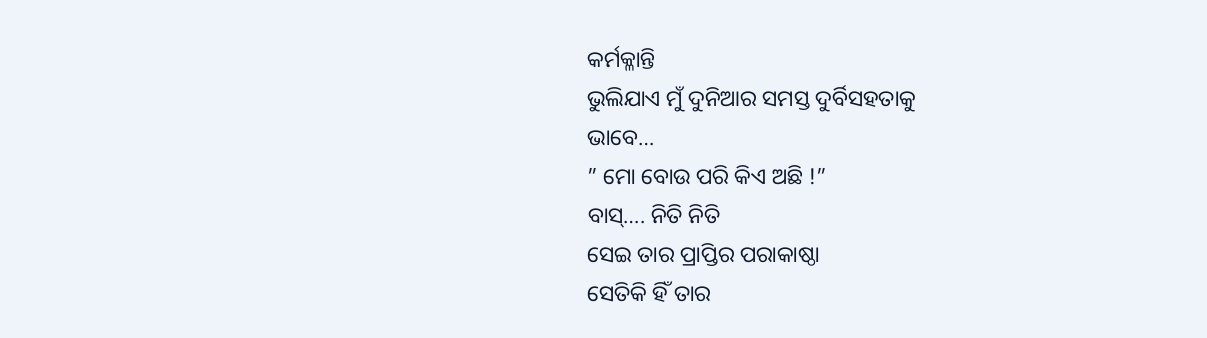କର୍ମକ୍ଳାନ୍ତି
ଭୁଲିଯାଏ ମୁଁ ଦୁନିଆର ସମସ୍ତ ଦୁର୍ବିସହତାକୁ
ଭାବେ…
” ମୋ ବୋଉ ପରି କିଏ ଅଛି !”
ବାସ୍…. ନିତି ନିତି
ସେଇ ତାର ପ୍ରାପ୍ତିର ପରାକାଷ୍ଠା
ସେତିକି ହିଁ ତାର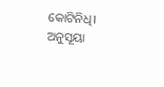କୋଟିନିଧି।
ଅନୁସୂୟା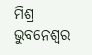ମିଶ୍ର
ଭୁବନେଶ୍ୱର